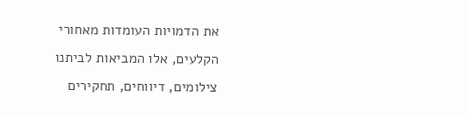את הדמויות העומדות מאחורי הקלעים, אלו המביאות לביתנו צילומים, דיווחים, תחקירים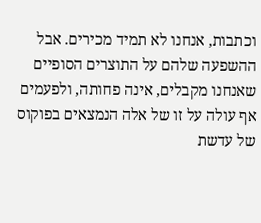וכתבות, אנחנו לא תמיד מכירים. אבל ההשפעה שלהם על התוצרים הסופיים שאנחנו מקבלים, אינה פחותה, ולפעמים אף עולה על זו של אלה הנמצאים בפוקוס של עדשת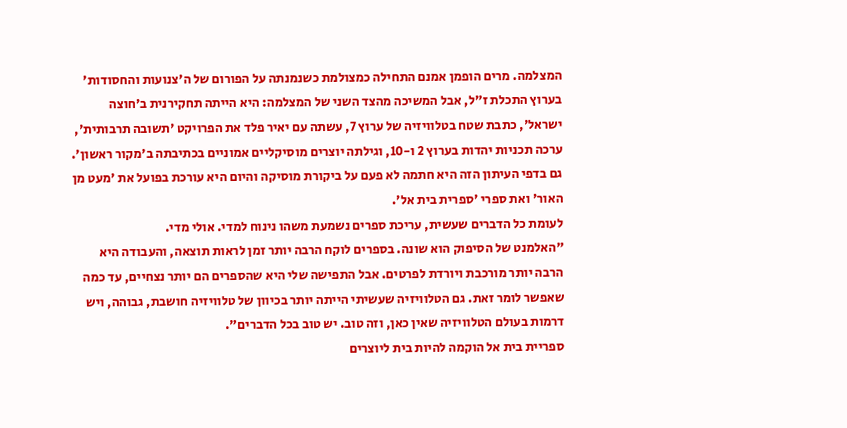המצלמה. מרים הופמן אמנם התחילה כמצולמת כשנמנתה על הפורום של ה'צנועות והחסודות' בערוץ התכלת ז"ל, אבל המשיכה מהצד השני של המצלמה: היא הייתה תחקירנית ב'חוצה ישראל', כתבת שטח בטלוויזיה של ערוץ 7, עשתה עם יאיר פלד את הפרויקט 'תשובה תרבותית', ערכה תכניות יהדות בערוץ 2 ו-10, וגילתה יוצרים מוסיקליים אמוניים בכתיבתה ב'מקור ראשון'. גם בדפי העיתון הזה היא חתמה לא פעם על ביקורת מוסיקה והיום היא עורכת בפועל את 'מעט מן האור' ואת ספרי 'ספרית בית אל'.
לעומת כל הדברים שעשית, עריכת ספרים נשמעת משהו נינוח למדי. אולי מדי.
"האלמנט של הסיפוק הוא שונה. בספרים לוקח הרבה יותר זמן לראות תוצאה, והעבודה היא הרבה יותר מורכבת ויורדת לפרטים. אבל התפישה שלי היא שהספרים הם יותר נצחיים, עד כמה שאפשר לומר זאת. גם הטלוויזיה שעשיתי הייתה יותר בכיוון של טלוויזיה חושבת, גבוהה, ויש דרמות בעולם הטלוויזיה שאין כאן, וזה טוב. יש טוב בכל הדברים".
ספריית בית אל הוקמה להיות בית ליוצרים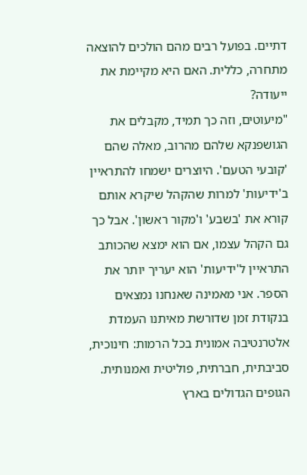דתיים. בפועל רבים מהם הולכים להוצאה מתחרה, כללית. האם היא מקיימת את ייעודה?
"מיעוטים, וזה כך תמיד, מקבלים את הגושפנקא שלהם מהרוב, מאלה שהם 'קובעי הטעם'. היוצרים ישמחו להתראיין ב'ידיעות' למרות שהקהל שיקרא אותם קורא את 'בשבע' ו'מקור ראשון'. אבל כך גם הקהל עצמו, אם הוא ימצא שהכותב התראיין ל'ידיעות' הוא יעריך יותר את הספר. אני מאמינה שאנחנו נמצאים בנקודת זמן שדורשת מאיתנו העמדת אלטרנטיבה אמונית בכל הרמות: חינוכית, סביבתית, חברתית, פוליטית ואמנותית. הגופים הגדולים בארץ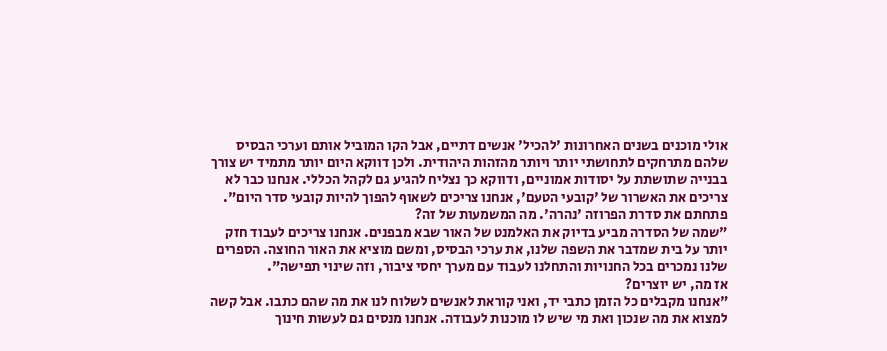אולי מוכנים בשנים האחרונות 'להכיל' אנשים דתיים, אבל הקו המוביל אותם וערכי הבסיס שלהם מתרחקים לתחושתי יותר ויותר מהזהות היהודית. ולכן דווקא היום יותר מתמיד יש צורך בבנייה שתושתת על יסודות אמוניים, ודווקא כך נצליח להגיע גם לקהל הכללי. אנחנו כבר לא צריכים את האשרור של 'קובעי הטעם', אנחנו צריכים לשאוף להפוך להיות קובעי סדר היום".
פתחתם את סדרת הפרוזה 'נהרה'. מה המשמעות של זה?
"שמה של הסדרה מביע בדיוק את האלמנט של האור שבא מבפנים. אנחנו צריכים לעבוד חזק יותר על בית שמדבר את השפה שלנו, את ערכי הבסיס, ומשם מוציא את האור החוצה. הספרים שלנו נמכרים בכל החנויות והתחלנו לעבוד עם מערך יחסי ציבור, וזה שינוי תפישה".
אז מה, יש יוצרים?
"אנחנו מקבלים כל הזמן כתבי יד, ואני קוראת לאנשים לשלוח לנו את מה שהם כתבו. אבל קשה למצוא את מה שנכון ואת מי שיש לו מוכנות לעבודה. אנחנו מנסים גם לעשות חינוך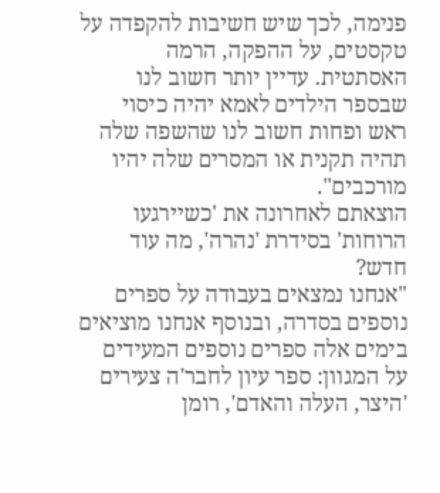פנימה, לכך שיש חשיבות להקפדה על טקסטים, על ההפקה, הרמה האסתטית. עדיין יותר חשוב לנו שבספר הילדים לאמא יהיה כיסוי ראש ופחות חשוב לנו שהשפה שלה תהיה תקנית או המסרים שלה יהיו מורכבים".
הוצאתם לאחרונה את 'כשיירגעו הרוחות' בסידרת 'נהרה', מה עוד חדש?
"אנחנו נמצאים בעבודה על ספרים נוספים בסדרה, ובנוסף אנחנו מוציאים בימים אלה ספרים נוספים המעידים על המגוון: ספר עיון לחבר'ה צעירים 'היצר, העלה והאדם', רומן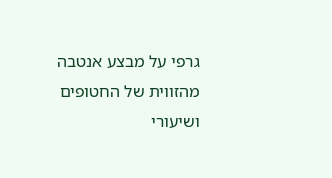גרפי על מבצע אנטבה מהזווית של החטופים ושיעורי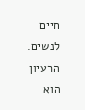חיים לנשים. הרעיון הוא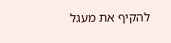להקיף את מעגל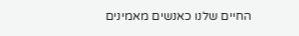החיים שלנו כאנשים מאמינים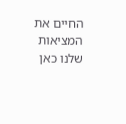החיים את המציאות שלנו כאן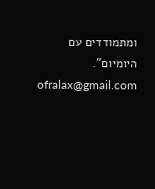ומתמודדים עם היומיום".
ofralax@gmail.com